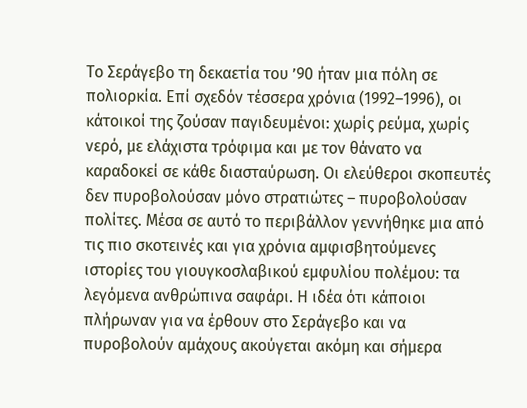Το Σεράγεβο τη δεκαετία του ’90 ήταν μια πόλη σε πολιορκία. Επί σχεδόν τέσσερα χρόνια (1992–1996), οι κάτοικοί της ζούσαν παγιδευμένοι: χωρίς ρεύμα, χωρίς νερό, με ελάχιστα τρόφιμα και με τον θάνατο να καραδοκεί σε κάθε διασταύρωση. Οι ελεύθεροι σκοπευτές δεν πυροβολούσαν μόνο στρατιώτες – πυροβολούσαν πολίτες. Μέσα σε αυτό το περιβάλλον γεννήθηκε μια από τις πιο σκοτεινές και για χρόνια αμφισβητούμενες ιστορίες του γιουγκοσλαβικού εμφυλίου πολέμου: τα λεγόμενα ανθρώπινα σαφάρι. Η ιδέα ότι κάποιοι πλήρωναν για να έρθουν στο Σεράγεβο και να πυροβολούν αμάχους ακούγεται ακόμη και σήμερα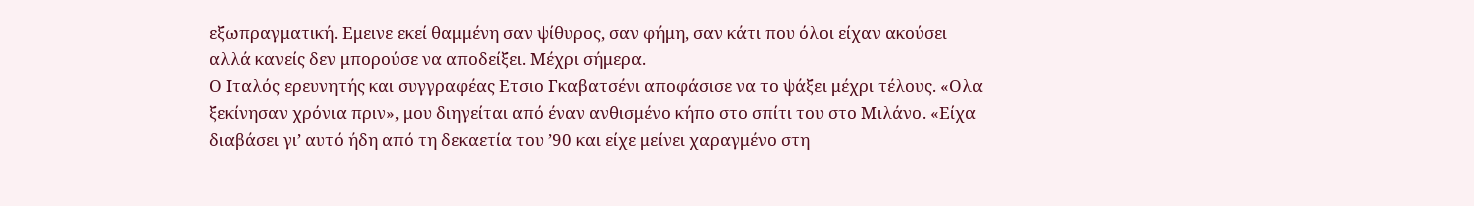εξωπραγματική. Εμεινε εκεί θαμμένη σαν ψίθυρος, σαν φήμη, σαν κάτι που όλοι είχαν ακούσει αλλά κανείς δεν μπορούσε να αποδείξει. Μέχρι σήμερα.
Ο Ιταλός ερευνητής και συγγραφέας Eτσιο Γκαβατσένι αποφάσισε να το ψάξει μέχρι τέλους. «Ολα ξεκίνησαν χρόνια πριν», μου διηγείται από έναν ανθισμένο κήπο στο σπίτι του στο Μιλάνο. «Είχα διαβάσει γι’ αυτό ήδη από τη δεκαετία του ’90 και είχε μείνει χαραγμένο στη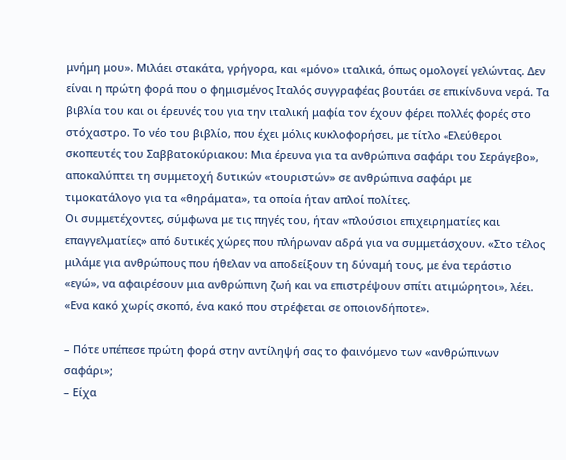μνήμη μου». Μιλάει στακάτα, γρήγορα, και «μόνο» ιταλικά, όπως ομολογεί γελώντας. Δεν είναι η πρώτη φορά που ο φημισμένος Ιταλός συγγραφέας βουτάει σε επικίνδυνα νερά. Τα βιβλία του και οι έρευνές του για την ιταλική μαφία τον έχουν φέρει πολλές φορές στο στόχαστρο. Το νέο του βιβλίο, που έχει μόλις κυκλοφορήσει, με τίτλο «Eλεύθεροι σκοπευτές του Σαββατοκύριακου: Μια έρευνα για τα ανθρώπινα σαφάρι του Σεράγεβο», αποκαλύπτει τη συμμετοχή δυτικών «τουριστών» σε ανθρώπινα σαφάρι με τιμοκατάλογο για τα «θηράματα», τα οποία ήταν απλοί πολίτες.
Οι συμμετέχοντες, σύμφωνα με τις πηγές του, ήταν «πλούσιοι επιχειρηματίες και επαγγελματίες» από δυτικές χώρες που πλήρωναν αδρά για να συμμετάσχουν. «Στο τέλος μιλάμε για ανθρώπους που ήθελαν να αποδείξουν τη δύναμή τους, με ένα τεράστιο «εγώ», να αφαιρέσουν μια ανθρώπινη ζωή και να επιστρέψουν σπίτι ατιμώρητοι», λέει. «Ενα κακό χωρίς σκοπό, ένα κακό που στρέφεται σε οποιονδήποτε».

– Πότε υπέπεσε πρώτη φορά στην αντίληψή σας το φαινόμενο των «ανθρώπινων σαφάρι»;
– Είχα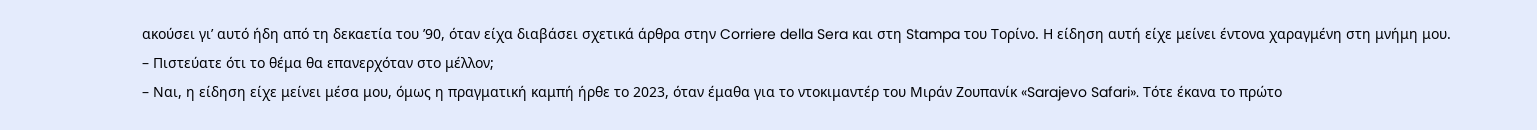ακούσει γι’ αυτό ήδη από τη δεκαετία του ’90, όταν είχα διαβάσει σχετικά άρθρα στην Corriere della Sera και στη Stampa του Τορίνο. Η είδηση αυτή είχε μείνει έντονα χαραγμένη στη μνήμη μου.
– Πιστεύατε ότι το θέμα θα επανερχόταν στο μέλλον;
– Ναι, η είδηση είχε μείνει μέσα μου, όμως η πραγματική καμπή ήρθε το 2023, όταν έμαθα για το ντοκιμαντέρ του Μιράν Ζουπανίκ «Sarajevo Safari». Τότε έκανα το πρώτο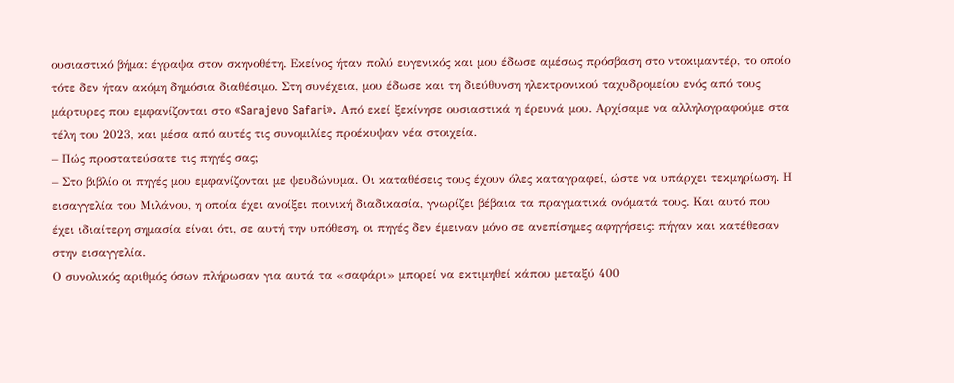ουσιαστικό βήμα: έγραψα στον σκηνοθέτη. Εκείνος ήταν πολύ ευγενικός και μου έδωσε αμέσως πρόσβαση στο ντοκιμαντέρ, το οποίο τότε δεν ήταν ακόμη δημόσια διαθέσιμο. Στη συνέχεια, μου έδωσε και τη διεύθυνση ηλεκτρονικού ταχυδρομείου ενός από τους μάρτυρες που εμφανίζονται στο «Sarajevo Safari». Από εκεί ξεκίνησε ουσιαστικά η έρευνά μου. Αρχίσαμε να αλληλογραφούμε στα τέλη του 2023, και μέσα από αυτές τις συνομιλίες προέκυψαν νέα στοιχεία.
– Πώς προστατεύσατε τις πηγές σας;
– Στο βιβλίο οι πηγές μου εμφανίζονται με ψευδώνυμα. Οι καταθέσεις τους έχουν όλες καταγραφεί, ώστε να υπάρχει τεκμηρίωση. Η εισαγγελία του Μιλάνου, η οποία έχει ανοίξει ποινική διαδικασία, γνωρίζει βέβαια τα πραγματικά ονόματά τους. Και αυτό που έχει ιδιαίτερη σημασία είναι ότι, σε αυτή την υπόθεση, οι πηγές δεν έμειναν μόνο σε ανεπίσημες αφηγήσεις: πήγαν και κατέθεσαν στην εισαγγελία.
Ο συνολικός αριθμός όσων πλήρωσαν για αυτά τα «σαφάρι» μπορεί να εκτιμηθεί κάπου μεταξύ 400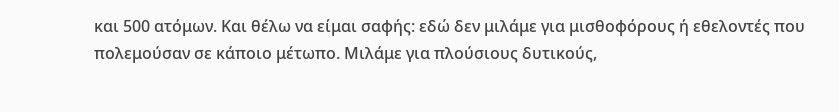και 500 ατόμων. Και θέλω να είμαι σαφής: εδώ δεν μιλάμε για μισθοφόρους ή εθελοντές που πολεμούσαν σε κάποιο μέτωπο. Μιλάμε για πλούσιους δυτικούς,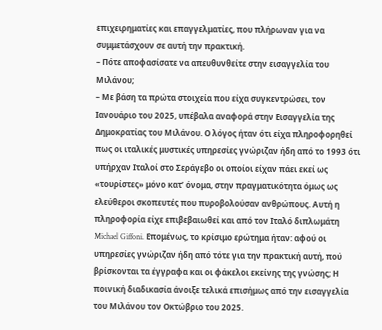επιχειρηματίες και επαγγελματίες, που πλήρωναν για να συμμετάσχουν σε αυτή την πρακτική.
– Πότε αποφασίσατε να απευθυνθείτε στην εισαγγελία του Μιλάνου;
– Με βάση τα πρώτα στοιχεία που είχα συγκεντρώσει, τον Ιανουάριο του 2025, υπέβαλα αναφορά στην Εισαγγελία της Δημοκρατίας του Μιλάνου. Ο λόγος ήταν ότι είχα πληροφορηθεί πως οι ιταλικές μυστικές υπηρεσίες γνώριζαν ήδη από το 1993 ότι υπήρχαν Ιταλοί στο Σεράγεβο οι οποίοι είχαν πάει εκεί ως «τουρίστες» μόνο κατ’ όνομα, στην πραγματικότητα όμως ως ελεύθεροι σκοπευτές που πυροβολούσαν ανθρώπους. Αυτή η πληροφορία είχε επιβεβαιωθεί και από τον Ιταλό διπλωμάτη Michael Giffoni. Επομένως, το κρίσιμο ερώτημα ήταν: αφού οι υπηρεσίες γνώριζαν ήδη από τότε για την πρακτική αυτή, πού βρίσκονται τα έγγραφα και οι φάκελοι εκείνης της γνώσης; Η ποινική διαδικασία άνοιξε τελικά επισήμως από την εισαγγελία του Μιλάνου τον Οκτώβριο του 2025.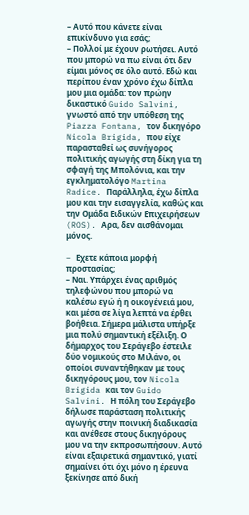– Αυτό που κάνετε είναι επικίνδυνο για εσάς;
– Πολλοί με έχουν ρωτήσει. Αυτό που μπορώ να πω είναι ότι δεν είμαι μόνος σε όλο αυτό. Εδώ και περίπου έναν χρόνο έχω δίπλα μου μια ομάδα: τον πρώην δικαστικό Guido Salvini, γνωστό από την υπόθεση της Piazza Fontana, τον δικηγόρο Nicola Brigida, που είχε παρασταθεί ως συνήγορος πολιτικής αγωγής στη δίκη για τη σφαγή της Μπολόνια, και την εγκληματολόγο Martina Radice. Παράλληλα, έχω δίπλα μου και την εισαγγελία, καθώς και την Ομάδα Ειδικών Επιχειρήσεων (ROS). Αρα, δεν αισθάνομαι μόνος.

– Eχετε κάποια μορφή προστασίας;
– Ναι. Υπάρχει ένας αριθμός τηλεφώνου που μπορώ να καλέσω εγώ ή η οικογένειά μου, και μέσα σε λίγα λεπτά να έρθει βοήθεια. Σήμερα μάλιστα υπήρξε μια πολύ σημαντική εξέλιξη. Ο δήμαρχος του Σεράγεβο έστειλε δύο νομικούς στο Μιλάνο, οι οποίοι συναντήθηκαν με τους δικηγόρους μου, τον Nicola Brigida και τον Guido Salvini. Η πόλη του Σεράγεβο δήλωσε παράσταση πολιτικής αγωγής στην ποινική διαδικασία και ανέθεσε στους δικηγόρους μου να την εκπροσωπήσουν. Αυτό είναι εξαιρετικά σημαντικό, γιατί σημαίνει ότι όχι μόνο η έρευνα ξεκίνησε από δική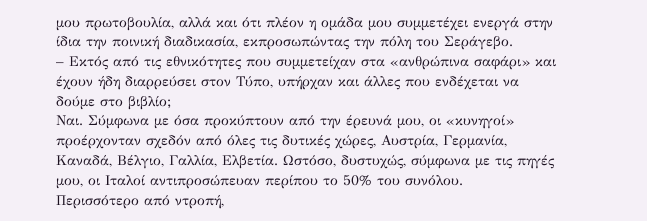μου πρωτοβουλία, αλλά και ότι πλέον η ομάδα μου συμμετέχει ενεργά στην ίδια την ποινική διαδικασία, εκπροσωπώντας την πόλη του Σεράγεβο.
– Εκτός από τις εθνικότητες που συμμετείχαν στα «ανθρώπινα σαφάρι» και έχουν ήδη διαρρεύσει στον Τύπο, υπήρχαν και άλλες που ενδέχεται να δούμε στο βιβλίο;
Ναι. Σύμφωνα με όσα προκύπτουν από την έρευνά μου, οι «κυνηγοί» προέρχονταν σχεδόν από όλες τις δυτικές χώρες, Αυστρία, Γερμανία, Καναδά, Βέλγιο, Γαλλία, Ελβετία. Ωστόσο, δυστυχώς, σύμφωνα με τις πηγές μου, οι Ιταλοί αντιπροσώπευαν περίπου το 50% του συνόλου.
Περισσότερο από ντροπή,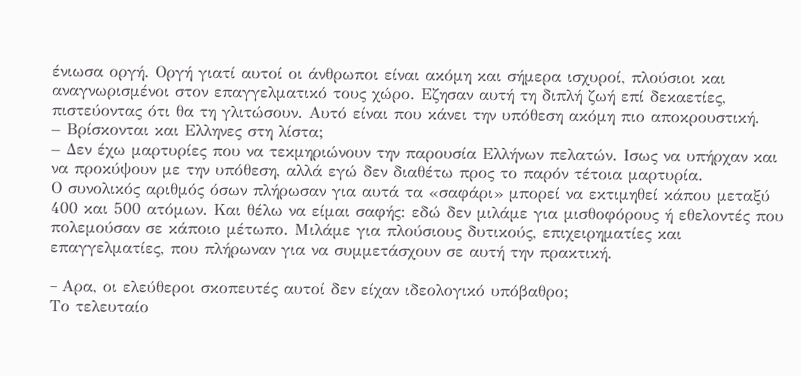ένιωσα οργή. Οργή γιατί αυτοί οι άνθρωποι είναι ακόμη και σήμερα ισχυροί, πλούσιοι και αναγνωρισμένοι στον επαγγελματικό τους χώρο. Εζησαν αυτή τη διπλή ζωή επί δεκαετίες, πιστεύοντας ότι θα τη γλιτώσουν. Αυτό είναι που κάνει την υπόθεση ακόμη πιο αποκρουστική.
– Βρίσκονται και Ελληνες στη λίστα;
– Δεν έχω μαρτυρίες που να τεκμηριώνουν την παρουσία Ελλήνων πελατών. Ισως να υπήρχαν και να προκύψουν με την υπόθεση, αλλά εγώ δεν διαθέτω προς το παρόν τέτοια μαρτυρία.
Ο συνολικός αριθμός όσων πλήρωσαν για αυτά τα «σαφάρι» μπορεί να εκτιμηθεί κάπου μεταξύ 400 και 500 ατόμων. Και θέλω να είμαι σαφής: εδώ δεν μιλάμε για μισθοφόρους ή εθελοντές που πολεμούσαν σε κάποιο μέτωπο. Μιλάμε για πλούσιους δυτικούς, επιχειρηματίες και επαγγελματίες, που πλήρωναν για να συμμετάσχουν σε αυτή την πρακτική.

– Aρα, οι ελεύθεροι σκοπευτές αυτοί δεν είχαν ιδεολογικό υπόβαθρο;
Το τελευταίο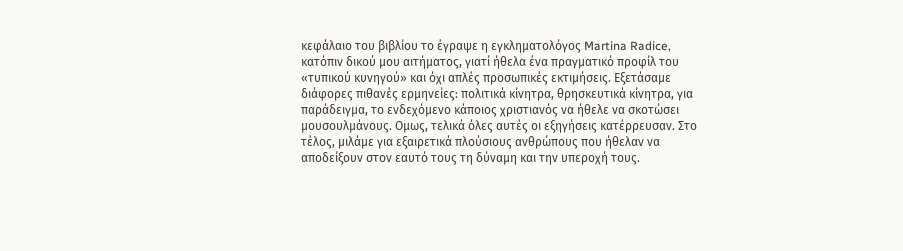κεφάλαιο του βιβλίου το έγραψε η εγκληματολόγος Martina Radice, κατόπιν δικού μου αιτήματος, γιατί ήθελα ένα πραγματικό προφίλ του «τυπικού κυνηγού» και όχι απλές προσωπικές εκτιμήσεις. Εξετάσαμε διάφορες πιθανές ερμηνείες: πολιτικά κίνητρα, θρησκευτικά κίνητρα, για παράδειγμα, το ενδεχόμενο κάποιος χριστιανός να ήθελε να σκοτώσει μουσουλμάνους. Ομως, τελικά όλες αυτές οι εξηγήσεις κατέρρευσαν. Στο τέλος, μιλάμε για εξαιρετικά πλούσιους ανθρώπους που ήθελαν να αποδείξουν στον εαυτό τους τη δύναμη και την υπεροχή τους.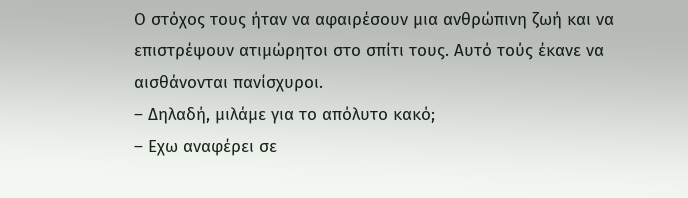Ο στόχος τους ήταν να αφαιρέσουν μια ανθρώπινη ζωή και να επιστρέψουν ατιμώρητοι στο σπίτι τους. Αυτό τούς έκανε να αισθάνονται πανίσχυροι.
– Δηλαδή, μιλάμε για το απόλυτο κακό;
– Εχω αναφέρει σε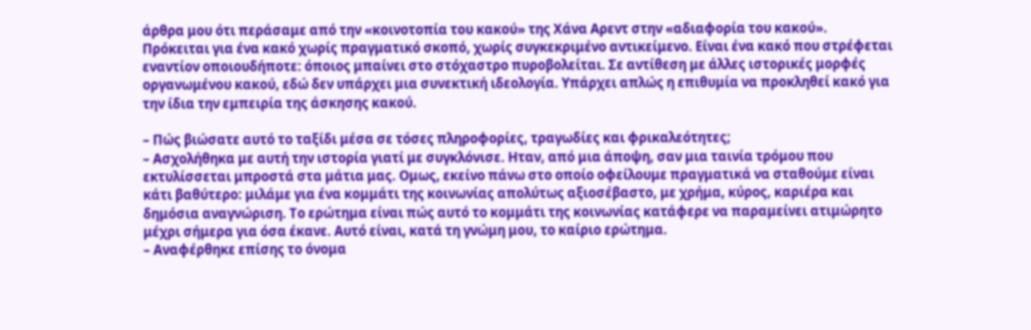άρθρα μου ότι περάσαμε από την «κοινοτοπία του κακού» της Χάνα Αρεντ στην «αδιαφορία του κακού». Πρόκειται για ένα κακό χωρίς πραγματικό σκοπό, χωρίς συγκεκριμένο αντικείμενο. Είναι ένα κακό που στρέφεται εναντίον οποιουδήποτε: όποιος μπαίνει στο στόχαστρο πυροβολείται. Σε αντίθεση με άλλες ιστορικές μορφές οργανωμένου κακού, εδώ δεν υπάρχει μια συνεκτική ιδεολογία. Υπάρχει απλώς η επιθυμία να προκληθεί κακό για την ίδια την εμπειρία της άσκησης κακού.

– Πώς βιώσατε αυτό το ταξίδι μέσα σε τόσες πληροφορίες, τραγωδίες και φρικαλεότητες;
– Ασχολήθηκα με αυτή την ιστορία γιατί με συγκλόνισε. Ηταν, από μια άποψη, σαν μια ταινία τρόμου που εκτυλίσσεται μπροστά στα μάτια μας. Ομως, εκείνο πάνω στο οποίο οφείλουμε πραγματικά να σταθούμε είναι κάτι βαθύτερο: μιλάμε για ένα κομμάτι της κοινωνίας απολύτως αξιοσέβαστο, με χρήμα, κύρος, καριέρα και δημόσια αναγνώριση. Το ερώτημα είναι πώς αυτό το κομμάτι της κοινωνίας κατάφερε να παραμείνει ατιμώρητο μέχρι σήμερα για όσα έκανε. Αυτό είναι, κατά τη γνώμη μου, το καίριο ερώτημα.
– Αναφέρθηκε επίσης το όνομα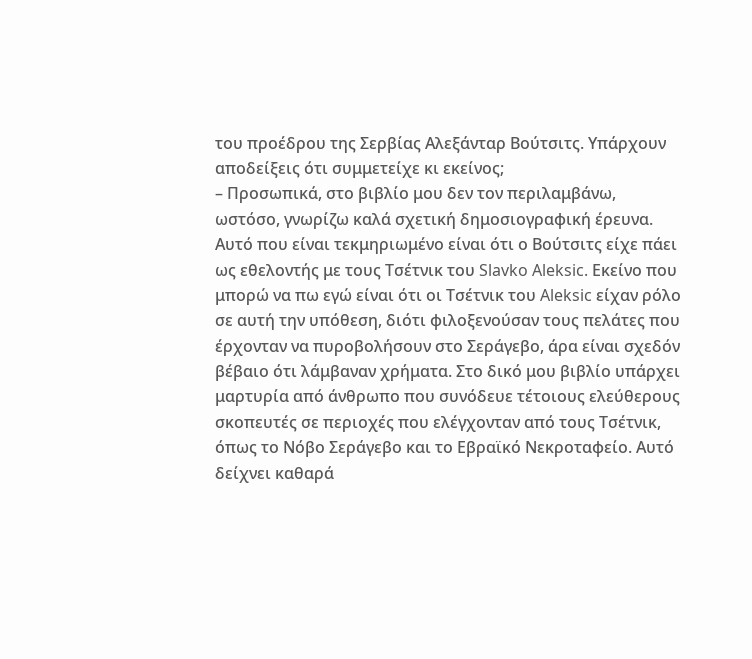του προέδρου της Σερβίας Αλεξάνταρ Βούτσιτς. Υπάρχουν αποδείξεις ότι συμμετείχε κι εκείνος;
– Προσωπικά, στο βιβλίο μου δεν τον περιλαμβάνω, ωστόσο, γνωρίζω καλά σχετική δημοσιογραφική έρευνα. Αυτό που είναι τεκμηριωμένο είναι ότι ο Βούτσιτς είχε πάει ως εθελοντής με τους Τσέτνικ του Slavko Aleksic. Εκείνο που μπορώ να πω εγώ είναι ότι οι Τσέτνικ του Aleksic είχαν ρόλο σε αυτή την υπόθεση, διότι φιλοξενούσαν τους πελάτες που έρχονταν να πυροβολήσουν στο Σεράγεβο, άρα είναι σχεδόν βέβαιο ότι λάμβαναν χρήματα. Στο δικό μου βιβλίο υπάρχει μαρτυρία από άνθρωπο που συνόδευε τέτοιους ελεύθερους σκοπευτές σε περιοχές που ελέγχονταν από τους Τσέτνικ, όπως το Νόβο Σεράγεβο και το Εβραϊκό Νεκροταφείο. Αυτό δείχνει καθαρά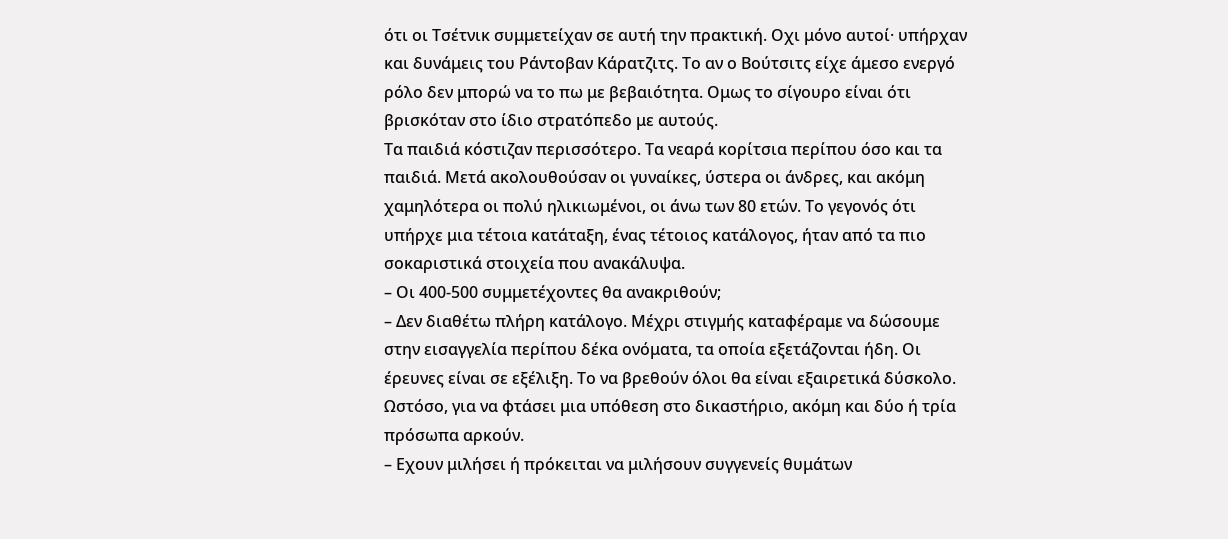ότι οι Τσέτνικ συμμετείχαν σε αυτή την πρακτική. Οχι μόνο αυτοί· υπήρχαν και δυνάμεις του Ράντοβαν Κάρατζιτς. Το αν ο Βούτσιτς είχε άμεσο ενεργό ρόλο δεν μπορώ να το πω με βεβαιότητα. Ομως το σίγουρο είναι ότι βρισκόταν στο ίδιο στρατόπεδο με αυτούς.
Τα παιδιά κόστιζαν περισσότερο. Τα νεαρά κορίτσια περίπου όσο και τα παιδιά. Μετά ακολουθούσαν οι γυναίκες, ύστερα οι άνδρες, και ακόμη χαμηλότερα οι πολύ ηλικιωμένοι, οι άνω των 80 ετών. Το γεγονός ότι υπήρχε μια τέτοια κατάταξη, ένας τέτοιος κατάλογος, ήταν από τα πιο σοκαριστικά στοιχεία που ανακάλυψα.
– Οι 400-500 συμμετέχοντες θα ανακριθούν;
– Δεν διαθέτω πλήρη κατάλογο. Μέχρι στιγμής καταφέραμε να δώσουμε στην εισαγγελία περίπου δέκα ονόματα, τα οποία εξετάζονται ήδη. Οι έρευνες είναι σε εξέλιξη. Το να βρεθούν όλοι θα είναι εξαιρετικά δύσκολο. Ωστόσο, για να φτάσει μια υπόθεση στο δικαστήριο, ακόμη και δύο ή τρία πρόσωπα αρκούν.
– Εχουν μιλήσει ή πρόκειται να μιλήσουν συγγενείς θυμάτων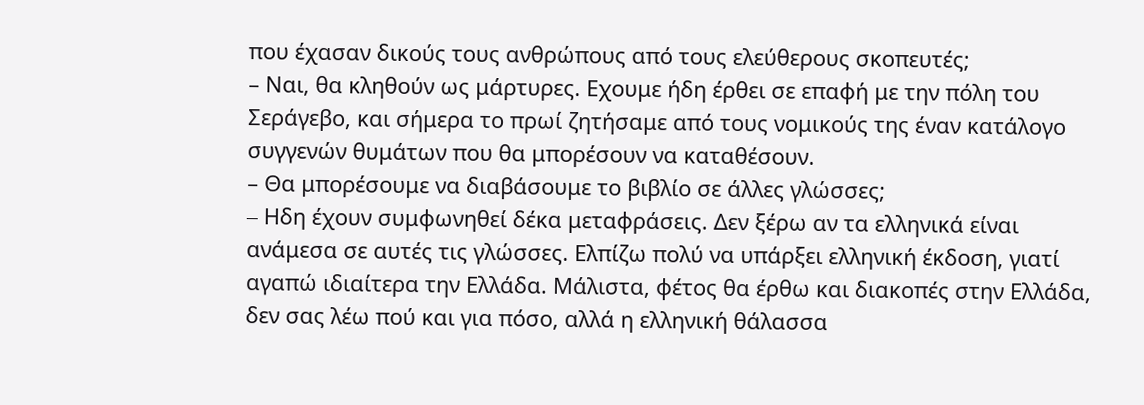που έχασαν δικούς τους ανθρώπους από τους ελεύθερους σκοπευτές;
– Ναι, θα κληθούν ως μάρτυρες. Εχουμε ήδη έρθει σε επαφή με την πόλη του Σεράγεβο, και σήμερα το πρωί ζητήσαμε από τους νομικούς της έναν κατάλογο συγγενών θυμάτων που θα μπορέσουν να καταθέσουν.
– Θα μπορέσουμε να διαβάσουμε το βιβλίο σε άλλες γλώσσες;
– Hδη έχουν συμφωνηθεί δέκα μεταφράσεις. Δεν ξέρω αν τα ελληνικά είναι ανάμεσα σε αυτές τις γλώσσες. Ελπίζω πολύ να υπάρξει ελληνική έκδοση, γιατί αγαπώ ιδιαίτερα την Ελλάδα. Μάλιστα, φέτος θα έρθω και διακοπές στην Ελλάδα, δεν σας λέω πού και για πόσο, αλλά η ελληνική θάλασσα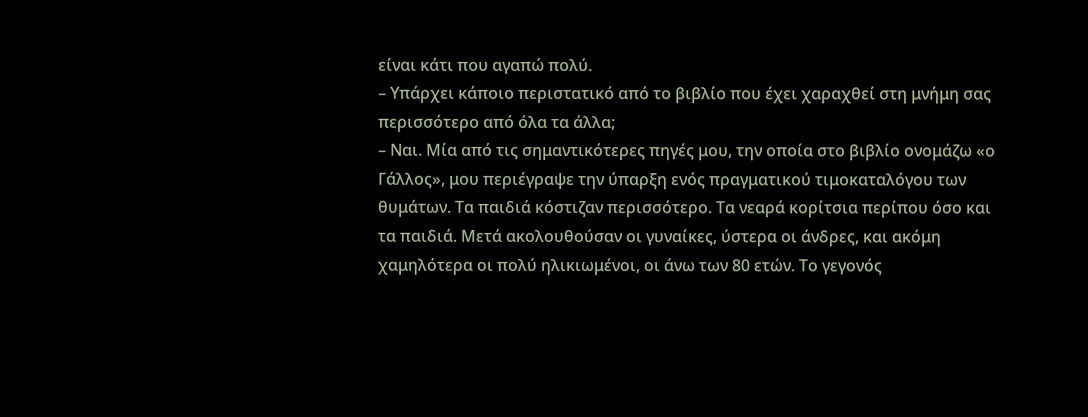είναι κάτι που αγαπώ πολύ.
– Υπάρχει κάποιο περιστατικό από το βιβλίο που έχει χαραχθεί στη μνήμη σας περισσότερο από όλα τα άλλα;
– Ναι. Μία από τις σημαντικότερες πηγές μου, την οποία στο βιβλίο ονομάζω «ο Γάλλος», μου περιέγραψε την ύπαρξη ενός πραγματικού τιμοκαταλόγου των θυμάτων. Τα παιδιά κόστιζαν περισσότερο. Τα νεαρά κορίτσια περίπου όσο και τα παιδιά. Μετά ακολουθούσαν οι γυναίκες, ύστερα οι άνδρες, και ακόμη χαμηλότερα οι πολύ ηλικιωμένοι, οι άνω των 80 ετών. Το γεγονός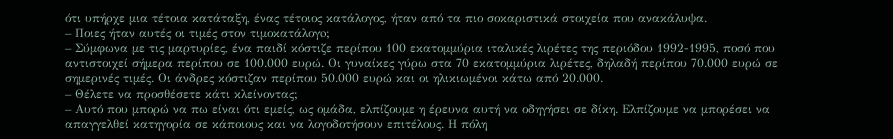ότι υπήρχε μια τέτοια κατάταξη, ένας τέτοιος κατάλογος, ήταν από τα πιο σοκαριστικά στοιχεία που ανακάλυψα.
– Ποιες ήταν αυτές οι τιμές στον τιμοκατάλογo;
– Σύμφωνα με τις μαρτυρίες, ένα παιδί κόστιζε περίπου 100 εκατομμύρια ιταλικές λιρέτες της περιόδου 1992-1995, ποσό που αντιστοιχεί σήμερα περίπου σε 100.000 ευρώ. Οι γυναίκες γύρω στα 70 εκατομμύρια λιρέτες, δηλαδή περίπου 70.000 ευρώ σε σημερινές τιμές. Οι άνδρες κόστιζαν περίπου 50.000 ευρώ και οι ηλικιωμένοι κάτω από 20.000.
– Θέλετε να προσθέσετε κάτι κλείνοντας;
– Αυτό που μπορώ να πω είναι ότι εμείς, ως ομάδα, ελπίζουμε η έρευνα αυτή να οδηγήσει σε δίκη. Ελπίζουμε να μπορέσει να απαγγελθεί κατηγορία σε κάποιους και να λογοδοτήσουν επιτέλους. Η πόλη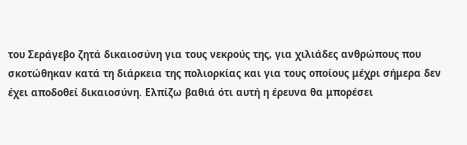του Σεράγεβο ζητά δικαιοσύνη για τους νεκρούς της, για χιλιάδες ανθρώπους που σκοτώθηκαν κατά τη διάρκεια της πολιορκίας και για τους οποίους μέχρι σήμερα δεν έχει αποδοθεί δικαιοσύνη. Ελπίζω βαθιά ότι αυτή η έρευνα θα μπορέσει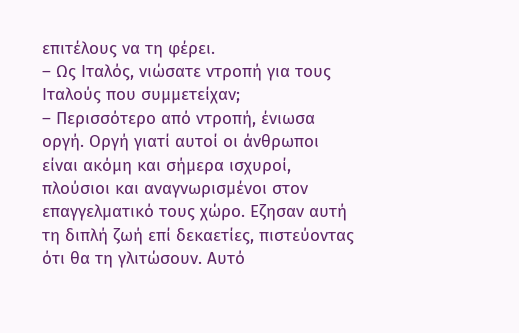επιτέλους να τη φέρει.
– Ως Ιταλός, νιώσατε ντροπή για τους Ιταλούς που συμμετείχαν;
– Περισσότερο από ντροπή, ένιωσα οργή. Οργή γιατί αυτοί οι άνθρωποι είναι ακόμη και σήμερα ισχυροί, πλούσιοι και αναγνωρισμένοι στον επαγγελματικό τους χώρο. Εζησαν αυτή τη διπλή ζωή επί δεκαετίες, πιστεύοντας ότι θα τη γλιτώσουν. Αυτό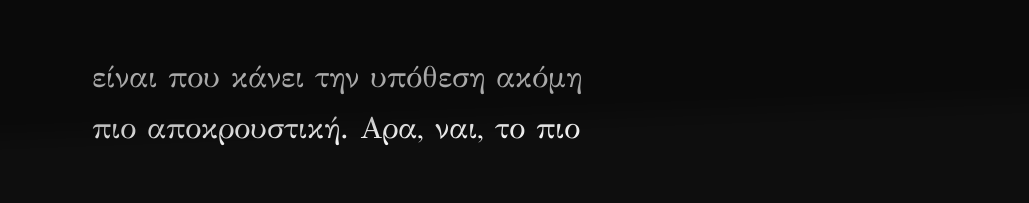είναι που κάνει την υπόθεση ακόμη πιο αποκρουστική. Αρα, ναι, το πιο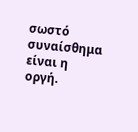σωστό συναίσθημα είναι η οργή.